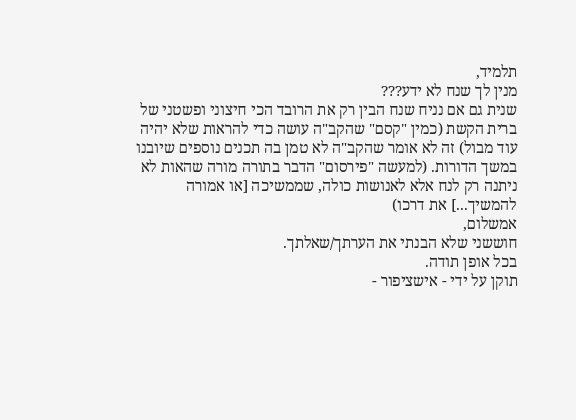תלמיד,
מנין לך שנח לא ידע???
שנית גם אם נניח שנח הבין רק את הרובד הכי חיצוני ופשטני של ברית הקשת (כמין "קסם" שהקב"ה עושה כדי להראות שלא יהיה עוד מבול) זה לא אומר שהקב"ה לא טמן בה תכנים נוספים שיובנו במשך הדורות. (למעשה "פירסום" הדבר בתורה מורה שהאות לא ניתנה רק לנח אלא לאנושות כולה, שממשיכה [או אמורה להמשיך...] את דרכו)
אמשלום,
חוששני שלא הבנתי את הערתך/שאלתך.
בכל אופן תודה.
תוקן על ידי - אישציפור -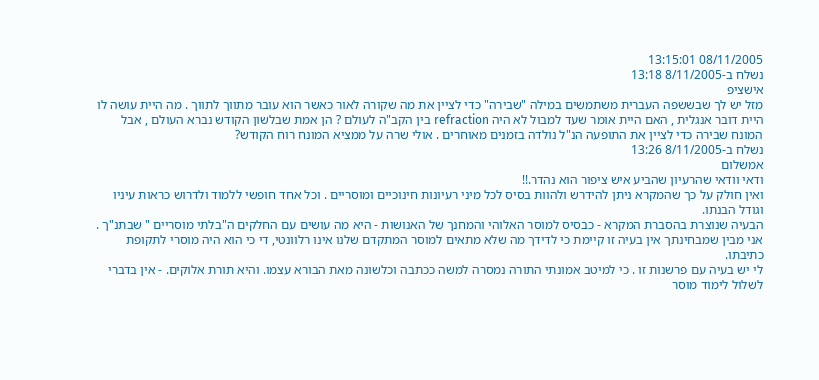08/11/2005 13:15:01
נשלח ב-8/11/2005 13:18
אישציפ
מזל יש לך שבששפה העברית משתמשים במילה "שבירה" כדי לציין את מה שקורה לאור כאשר הוא עובר מתווך לתווך . מה היית עושה לו היית דובר אנגלית , האם היית אומר שעד למבול לא היה refraction בין הקב"ה לעולם ? הן אמת שבלשון הקודש נברא העולם , אבל המונח שבירה כדי לציין את התופעה הנ"ל נולדה בזמנים מאוחרים . אולי שרה על ממציא המונח רוח הקודש?
נשלח ב-8/11/2005 13:26
אמשלום
ודאי וודאי שהרעיון שהביע איש ציפור הוא נהדר.!!
ואין חולק על כך שהמקרא ניתן להידרש ולהוות בסיס לכל מיני רעיונות חינוכיים ומוסריים . וכל אחד חופשי ללמוד ולדרוש כראות עיניו וגודל הבנתו.
הבעיה שנוצרת בהסברת המקרא - כבסיס למוסר האלוהי והמחנך של האנושות - היא מה עושים עם החלקים ה"בלתי מוסריים " שבתנ"ך .
אני מבין שמבחינתך אין בעיה זו קיימת כי לדידך מה שלא מתאים למוסר המתקדם שלנו אינו רלוונטי, די כי הוא היה מוסרי לתקופת כתיבתו.
לי יש בעיה עם פרשנות זו . כי למיטב אמונתי התורה נמסרה למשה ככתבה וכלשונה מאת הבורא עצמו. והיא תורת אלוקים. - אין בדברי לשלול לימוד מוסר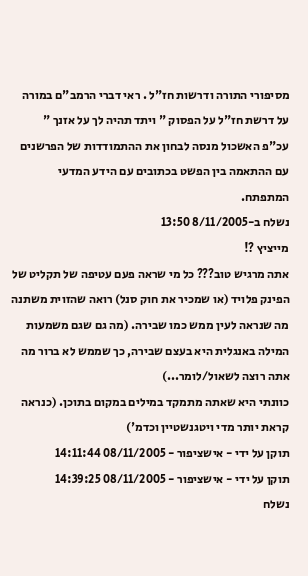מסיפורי התורה ודרשות חז"ל . ראי דברי הרמב"ם במורה על דרשת חז"ל על הפסוק " ויתד תהיה לך על אזנך "
עכ"פ האשכול מנסה לבחון את ההתמודדות של הפרשנים עם ההתאמה בין הפשט בכתובים עם הידע המדעי המתפתח.
נשלח ב-8/11/2005 13:50
מייציץ ?!
אתה מרגיש טוב??? כל מי שראה פעם עטיפה של תקליט של הפינק פלויד (או שמכיר את חוק סנל) רואה שהזוית משתנה מה שנראה לעין ממש כמו שבירה. (מה גם שגם משמעות המילה באנגלית היא בעצם שבירה, כך שממש לא ברור מה אתה רוצה לשאול/לומר...)
כוונתי היא שאתה מתמקד במילים במקום בתוכן. (כנראה קראת יותר מדי ויטגנשטיין וכדמ')
תוקן על ידי - אישציפור - 08/11/2005 14:11:44
תוקן על ידי - אישציפור - 08/11/2005 14:39:25
נשלח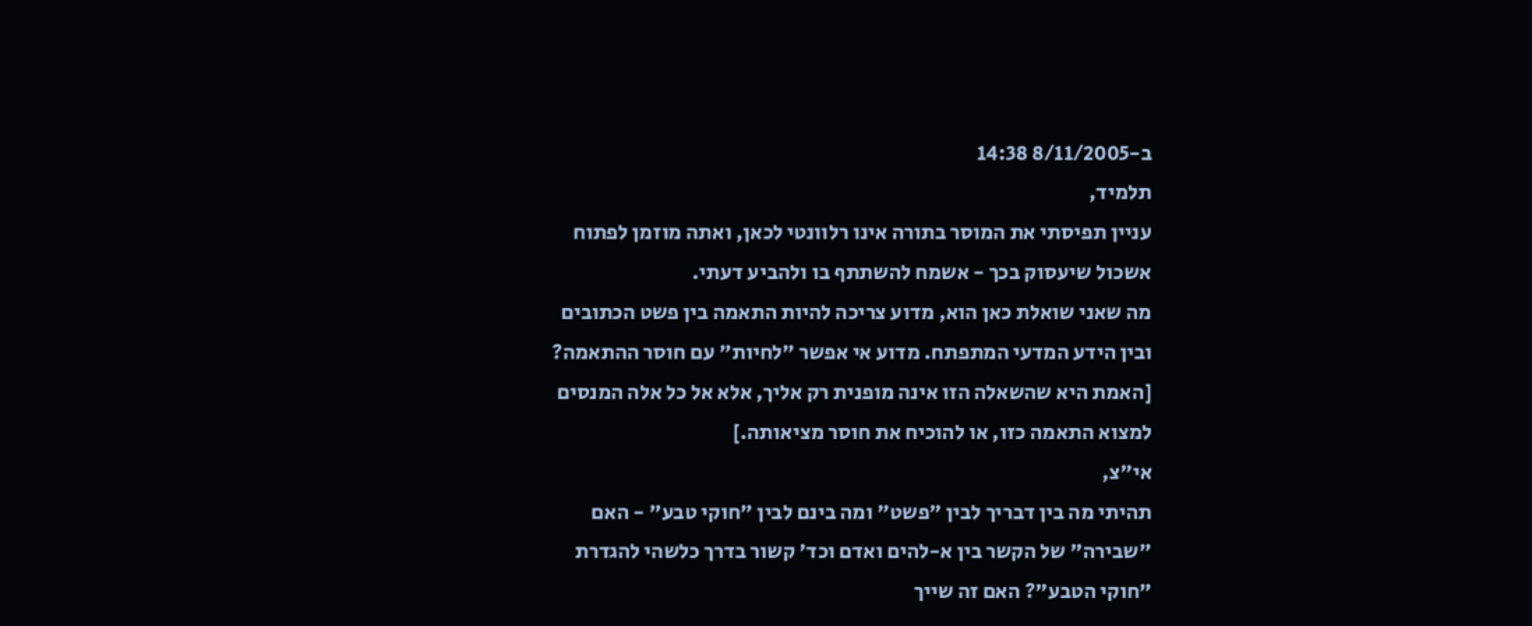ב-8/11/2005 14:38
תלמיד,
עניין תפיסתי את המוסר בתורה אינו רלוונטי לכאן, ואתה מוזמן לפתוח אשכול שיעסוק בכך - אשמח להשתתף בו ולהביע דעתי.
מה שאני שואלת כאן הוא, מדוע צריכה להיות התאמה בין פשט הכתובים ובין הידע המדעי המתפתח. מדוע אי אפשר "לחיות" עם חוסר ההתאמה?
[האמת היא שהשאלה הזו אינה מופנית רק אליך, אלא אל כל אלה המנסים למצוא התאמה כזו, או להוכיח את חוסר מציאותה.]
אי"צ,
תהיתי מה בין דבריך לבין "פשט" ומה בינם לבין "חוקי טבע" - האם "שבירה" של הקשר בין א-להים ואדם וכד' קשור בדרך כלשהי להגדרת "חוקי הטבע"? האם זה שייך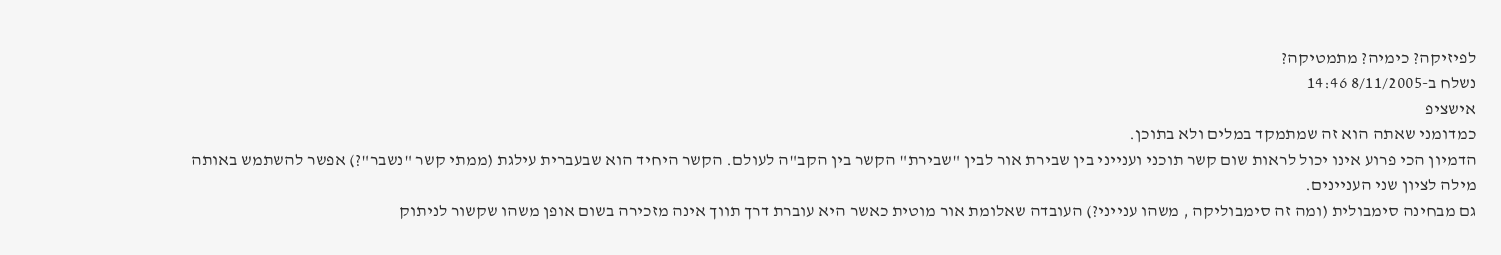לפיזיקה? כימיה? מתמטיקה?
נשלח ב-8/11/2005 14:46
אישציפ
כמדומני שאתה הוא זה שמתמקד במלים ולא בתוכן.
הדמיון הכי פרוע אינו יכול לראות שום קשר תוכני וענייני בין שבירת אור לבין "שבירת" הקשר בין הקב"ה לעולם. הקשר היחיד הוא שבעברית עילגת (ממתי קשר "נשבר"?) אפשר להשתמש באותה מילה לציון שני העניינים.
גם מבחינה סימבולית (ומה זה סימבוליקה , משהו ענייני?) העובדה שאלומת אור מוטית כאשר היא עוברת דרך תווך אינה מזכירה בשום אופן משהו שקשור לניתוק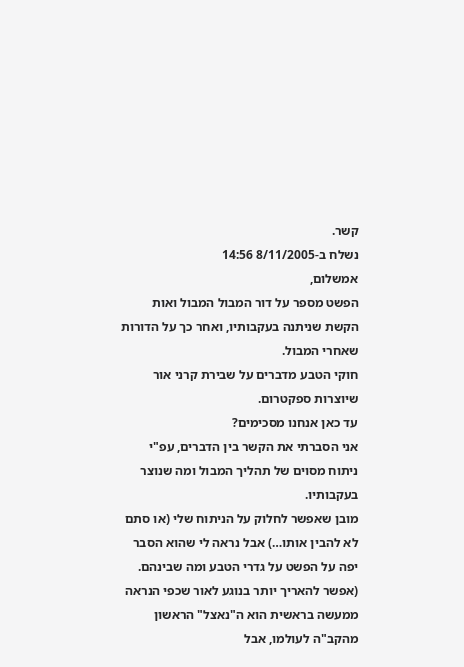קשר.
נשלח ב-8/11/2005 14:56
אמשלום,
הפשט מספר על דור המבול המבול ואות הקשת שניתנה בעקבותיו, ואחר כך על הדורות שאחרי המבול.
חוקי הטבע מדברים על שבירת קרני אור שיוצרות ספקטרום.
עד כאן אנחנו מסכימים?
אני הסברתי את הקשר בין הדברים, עפ"י ניתוח מסוים של תהליך המבול ומה שנוצר בעקבותיו.
מובן שאפשר לחלוק על הניתוח שלי (או סתם לא להבין אותו…) אבל נראה לי שהוא הסבר יפה על הפשט על גדרי הטבע ומה שבינהם. (אפשר להאריך יותר בנוגע לאור שכפי הנראה ממעשה בראשית הוא ה"נאצל" הראשון מהקב"ה לעולמו, אבל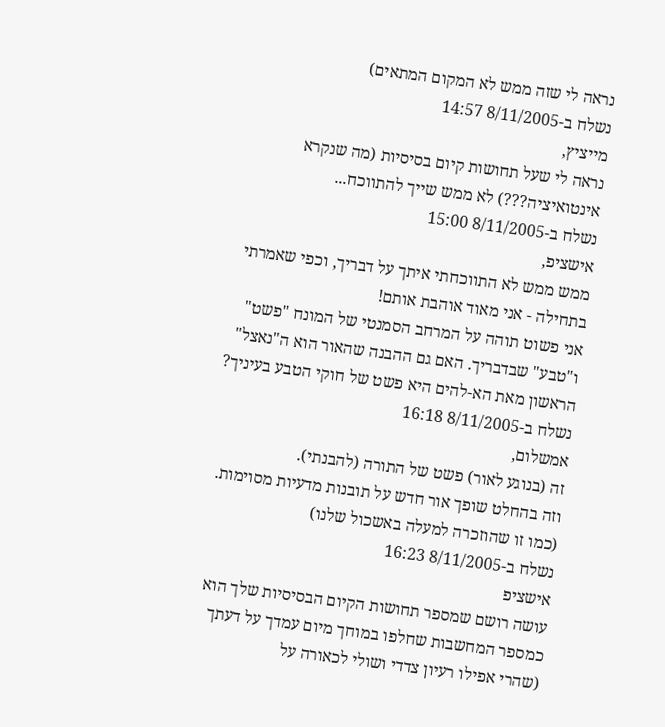נראה לי שזה ממש לא המקום המתאים)
נשלח ב-8/11/2005 14:57
מייציץ,
נראה לי שעל תחושות קיום בסיסיות (מה שנקרא אינטואיציה???) לא ממש שייך להתווכח...
נשלח ב-8/11/2005 15:00
אישציפ,
ממש ממש לא התווכחתי איתך על דבריך, וכפי שאמרתי בתחילה - אני מאוד אוהבת אותם!
אני פשוט תוהה על המרחב הסמנטי של המונח "פשט" ו"טבע" שבדבריך. האם גם ההבנה שהאור הוא ה"נאצל" הראשון מאת הא-להים היא פשט של חוקי הטבע בעיניך?
נשלח ב-8/11/2005 16:18
אמשלום,
זה (בנוגע לאור) פשט של התורה (להבנתי).
וזה בהחלט שופך אור חדש על תובנות מדעיות מסוימות. (כמו זו שהוזכרה למעלה באשכול שלנו)
נשלח ב-8/11/2005 16:23
אישציפ
עושה רושם שמספר תחושות הקיום הבסיסיות שלך הוא כמספר המחשבות שחלפו במוחך מיום עמדך על דעתך (שהרי אפילו רעיון צדדי ושולי לכאורה על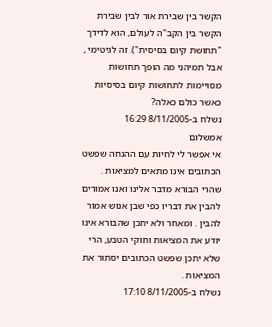הקשר בין שבירת אור לבין שבירת הקשר בין הקב"ה לעולם, הוא לדידך "תחושת קיום בסיסית"). זה לגיטימי , אבל תמיהני מה הופך תחושות מסויימות לתחושות קיום בסיסיות כאשר כולם כאלה?
נשלח ב-8/11/2005 16:29
אמשלום
אי אפשר לי לחיות עם ההנחה שפשט הכתובים אינו מתאים למציאות . שהרי הבורא מדבר אלינו ואנו אמורים להבין את דבריו כפי שבן אנוש אמור להבין . ומאחר ולא יתכן שהבורא אינו יודע את המציאות וחוקי הטבע, הרי שלא יתכן שפשט הכתובים יסתור את המציאות .
נשלח ב-8/11/2005 17:10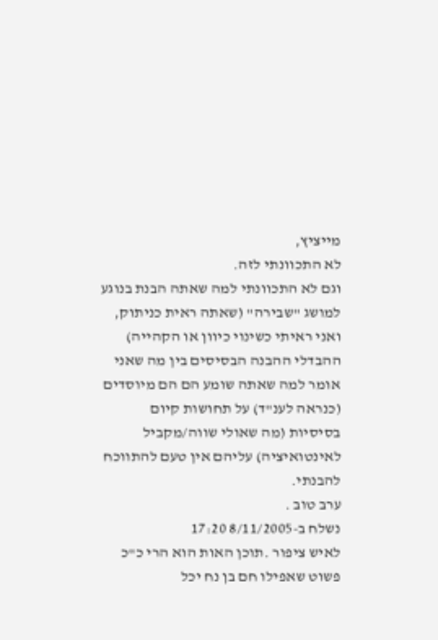מייציץ,
לא התכוונתי לזה.
וגם לא התכוונתי למה שאתה הבנת בנוגע למושג "שבירה" (שאתה ראית כניתוק, ואני ראיתי כשינוי כיוון או הקהייה)
ההבדלי ההבנה הבסיסים בין מה שאני אומר למה שאתה שומע הם הם מיוסדים (כנראה לענ"ד) על תחושות קיום בסיסיות (מה שאולי שווה/מקביל לאינטואיציה) עליהם אין טעם להתווכח להבנתי.
ערב טוב .
נשלח ב-8/11/2005 17:20
לאיש ציפור .תוכן האות הוא הרי כ"כ פשוט שאפילו חם בן נח יכל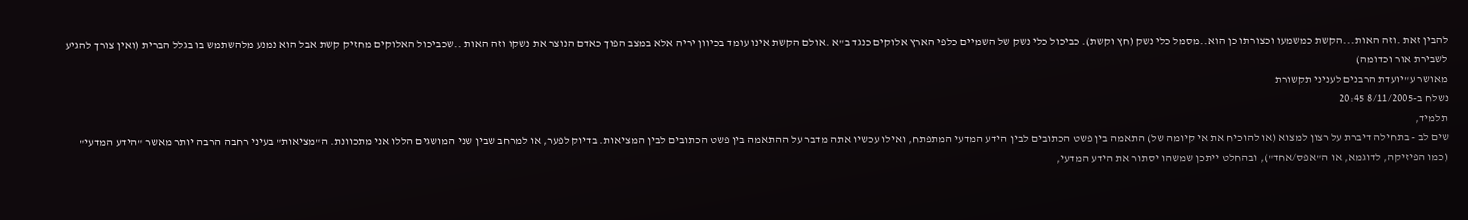להבין זאת .וזה האות...הקשת כמשמעו וכצורתו כן הוא..מסמל כלי נשק (חץ וקשת). כביכול כלי נשק של השמיים כלפי הארץ אלוקים כנגד ב"א .אולם הקשת אינו עומד בכיוון יריה אלא במצב הפוך כאדם הנוצר את נשקו וזה האות ..שכביכול האלוקים מחזיק קשת אבל הוא נמנע מלהשתמש בו בגלל הברית (ואין צורך להגיע לשבירת אור וכדומה)
מאושר ע"יועדת הרבנים לעניני תקשורת
נשלח ב-8/11/2005 20:45
תלמיד,
שים לב - בתחילה דיברת על רצון למצוא (או להוכיח את אי קיומה של) התאמה בין פשט הכתובים לבין הידע המדעי המתפתח, ואילו עכשיו אתה מדבר על ההתאמה בין פשט הכתובים לבין המציאות. בדיוק לפער, או למרחב שבין שני המושגים הללו אני מתכוונת. ה"מציאות" בעיני רחבה הרבה יותר מאשר "הידע המדעי" (כמו הפיזיקה, לדוגמא, או ה"אפס/אחד"), ובהחלט ייתכן שמשהו יסתור את הידע המדעי,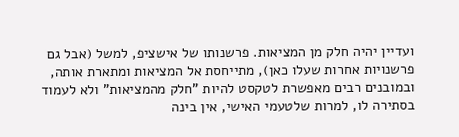ועדיין יהיה חלק מן המציאות. פרשנותו של אישציפ, למשל (אבל גם פרשנויות אחרות שעלו כאן), מתייחסת אל המציאות ומתארת אותה, ובמובנים רבים מאפשרת לטקסט להיות "חלק מהמציאות" ולא לעמוד בסתירה לו, למרות שלטעמי האישי, אין בינה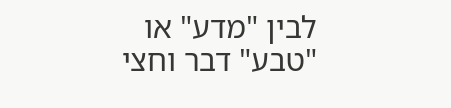לבין "מדע" או "טבע" דבר וחצי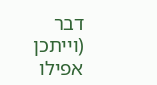דבר (וייתכן אפילו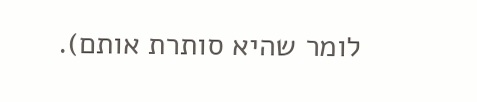לומר שהיא סותרת אותם).